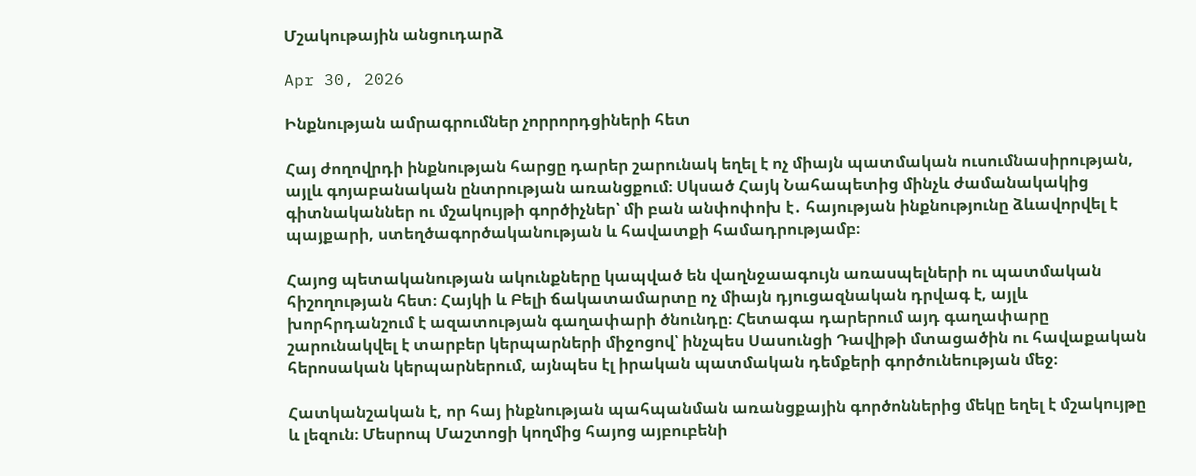Մշակութային անցուդարձ

Apr 30, 2026

Ինքնության ամրագրումներ չորրորդցիների հետ

Հայ ժողովրդի ինքնության հարցը դարեր շարունակ եղել է ոչ միայն պատմական ուսումնասիրության, այլև գոյաբանական ընտրության առանցքում։ Սկսած Հայկ Նահապետից մինչև ժամանակակից գիտնականներ ու մշակույթի գործիչներ՝ մի բան անփոփոխ է․ հայության ինքնությունը ձևավորվել է պայքարի, ստեղծագործականության և հավատքի համադրությամբ։

Հայոց պետականության ակունքները կապված են վաղնջաագույն առասպելների ու պատմական հիշողության հետ։ Հայկի և Բելի ճակատամարտը ոչ միայն դյուցազնական դրվագ է, այլև խորհրդանշում է ազատության գաղափարի ծնունդը։ Հետագա դարերում այդ գաղափարը շարունակվել է տարբեր կերպարների միջոցով՝ ինչպես Սասունցի Դավիթի մտացածին ու հավաքական հերոսական կերպարներում, այնպես էլ իրական պատմական դեմքերի գործունեության մեջ։

Հատկանշական է, որ հայ ինքնության պահպանման առանցքային գործոններից մեկը եղել է մշակույթը և լեզուն։ Մեսրոպ Մաշտոցի կողմից հայոց այբուբենի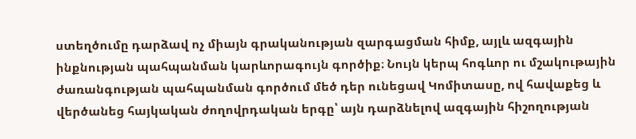ստեղծումը դարձավ ոչ միայն գրականության զարգացման հիմք, այլև ազգային ինքնության պահպանման կարևորագույն գործիք։ Նույն կերպ հոգևոր ու մշակութային ժառանգության պահպանման գործում մեծ դեր ունեցավ Կոմիտասը, ով հավաքեց և վերծանեց հայկական ժողովրդական երգը՝ այն դարձնելով ազգային հիշողության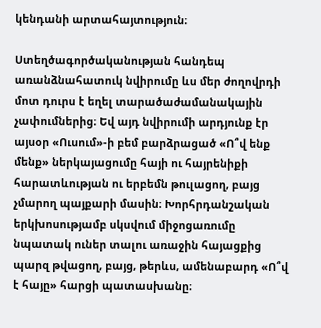կենդանի արտահայտություն։

Ստեղծագործականության հանդեպ առանձնահատուկ նվիրումը ևս մեր ժողովրդի մոտ դուրս է եղել տարածաժամանակային չափումներից։ Եվ այդ նվիրումի արդյունք էր այսօր «Ուսում»-ի բեմ բարձրացած «Ո՞վ ենք մենք» ներկայացումը հայի ու հայրենիքի հարատևության ու երբեմն թուլացող, բայց չմարող պայքարի մասին։ Խորհրդանշական երկխոսությամբ սկսվում միջոցառումը նպատակ ուներ տալու առաջին հայացքից պարզ թվացող, բայց, թերևս, ամենաբարդ «Ո՞վ է հայը» հարցի պատասխանը։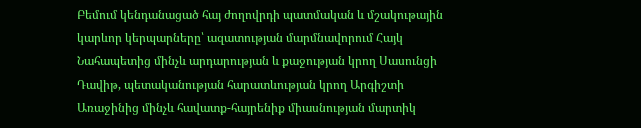Բեմում կենդանացած հայ ժողովրդի պատմական և մշակութային կարևոր կերպարները՝ ազատության մարմնավորում Հայկ Նահապետից մինչև արդարության և քաջության կրող Սասունցի Դավիթ, պետականության հարատևության կրող Արգիշտի Առաջինից մինչև հավատք-հայրենիք միասնության մարտիկ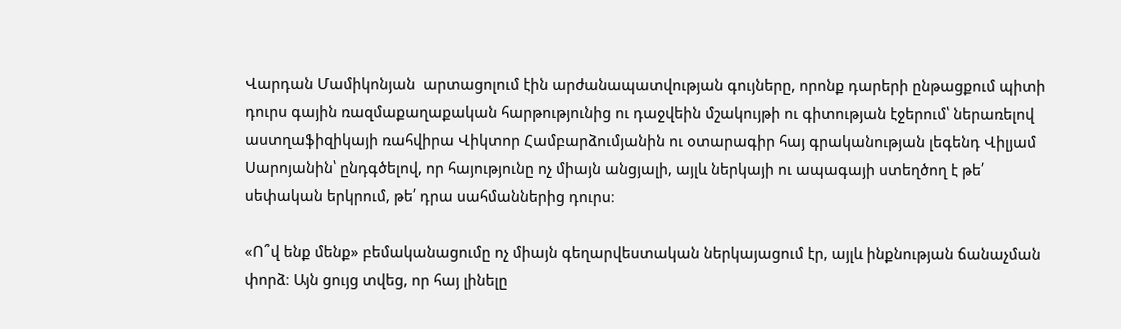Վարդան Մամիկոնյան  արտացոլում էին արժանապատվության գույները, որոնք դարերի ընթացքում պիտի դուրս գային ռազմաքաղաքական հարթությունից ու դաջվեին մշակույթի ու գիտության էջերում՝ ներառելով աստղաֆիզիկայի ռահվիրա Վիկտոր Համբարձումյանին ու օտարագիր հայ գրականության լեգենդ Վիլյամ Սարոյանին՝ ընդգծելով, որ հայությունը ոչ միայն անցյալի, այլև ներկայի ու ապագայի ստեղծող է թե՛ սեփական երկրում, թե՛ դրա սահմաններից դուրս։

«Ո՞վ ենք մենք» բեմականացումը ոչ միայն գեղարվեստական ներկայացում էր, այլև ինքնության ճանաչման փորձ։ Այն ցույց տվեց, որ հայ լինելը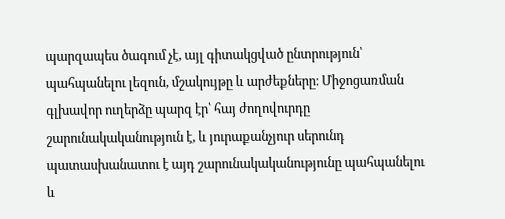պարզապես ծագում չէ, այլ գիտակցված ընտրություն՝ պահպանելու լեզուն, մշակույթը և արժեքները։ Միջոցառման գլխավոր ուղերձը պարզ էր՝ հայ ժողովուրդը շարունակականություն է, և յուրաքանչյուր սերունդ պատասխանատու է այդ շարունակականությունը պահպանելու և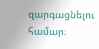զարգացնելու համար։